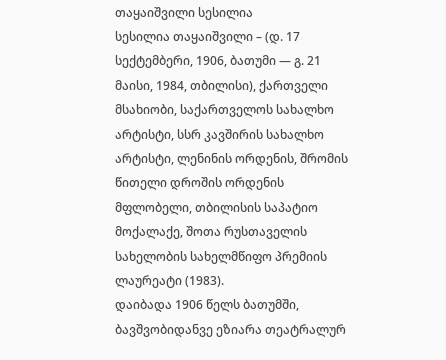თაყაიშვილი სესილია
სესილია თაყაიშვილი – (დ. 17 სექტემბერი, 1906, ბათუმი ― გ. 21 მაისი, 1984, თბილისი), ქართველი მსახიობი, საქართველოს სახალხო არტისტი, სსრ კავშირის სახალხო არტისტი, ლენინის ორდენის, შრომის წითელი დროშის ორდენის მფლობელი, თბილისის საპატიო მოქალაქე, შოთა რუსთაველის სახელობის სახელმწიფო პრემიის ლაურეატი (1983).
დაიბადა 1906 წელს ბათუმში, ბავშვობიდანვე ეზიარა თეატრალურ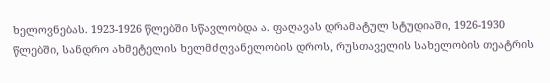ხელოვნებას. 1923-1926 წლებში სწავლობდა ა. ფაღავას დრამატულ სტუდიაში, 1926-1930 წლებში, სანდრო ახმეტელის ხელმძღვანელობის დროს, რუსთაველის სახელობის თეატრის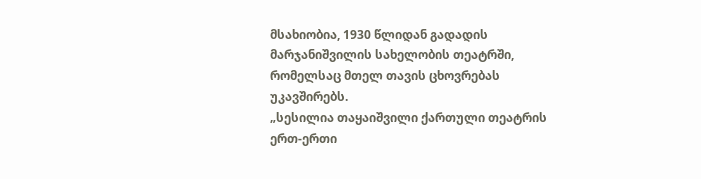მსახიობია, 1930 წლიდან გადადის მარჯანიშვილის სახელობის თეატრში, რომელსაც მთელ თავის ცხოვრებას უკავშირებს.
„სესილია თაყაიშვილი ქართული თეატრის ერთ-ერთი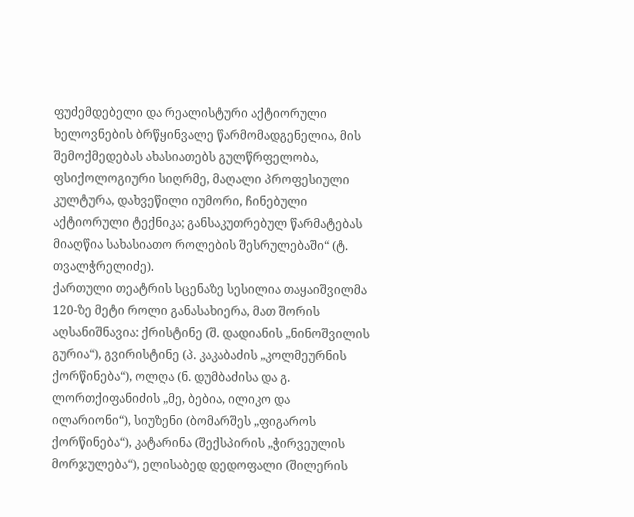ფუძემდებელი და რეალისტური აქტიორული ხელოვნების ბრწყინვალე წარმომადგენელია, მის შემოქმედებას ახასიათებს გულწრფელობა, ფსიქოლოგიური სიღრმე, მაღალი პროფესიული კულტურა, დახვეწილი იუმორი, ჩინებული აქტიორული ტექნიკა; განსაკუთრებულ წარმატებას მიაღწია სახასიათო როლების შესრულებაში“ (ტ. თვალჭრელიძე).
ქართული თეატრის სცენაზე სესილია თაყაიშვილმა 120-ზე მეტი როლი განასახიერა, მათ შორის აღსანიშნავია: ქრისტინე (შ. დადიანის „ნინოშვილის გურია“), გვირისტინე (პ. კაკაბაძის „კოლმეურნის ქორწინება“), ოლღა (ნ. დუმბაძისა და გ. ლორთქიფანიძის „მე, ბებია, ილიკო და ილარიონი“), სიუზენი (ბომარშეს „ფიგაროს ქორწინება“), კატარინა (შექსპირის „ჭირვეულის მორჯულება“), ელისაბედ დედოფალი (შილერის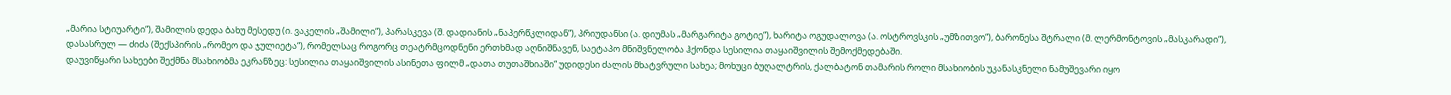„მარია სტიუარტი“), შამილის დედა ბახუ მესედუ (ი. ვაკელის „შამილი“), პარასკევა (შ. დადიანის „ნაპერწკლიდან“), პრიუდანსი (ა. დიუმას „მარგარიტა გოტიე“), ხარიტა ოგუდალოვა (ა. ოსტროვსკის „უმზითვო“), ბარონესა შტრალი (მ. ლერმონტოვის „მასკარადი“), დასასრულ — ძიძა (შექსპირის „რომეო და ჯულიეტა“), რომელსაც როგორც თეატრმცოდნენი ერთხმად აღნიშნავენ, საეტაპო მნიშვნელობა ჰქონდა სესილია თაყაიშვილის შემოქმედებაში.
დაუვიწყარი სახეები შექმნა მსახიობმა ეკრანზეც: სესილია თაყაიშვილის ასინეთა ფილმ „დათა თუთაშხიაში“ უდიდესი ძალის მხატვრული სახეა; მოხუცი ბუღალტრის, ქალბატონ თამარის როლი მსახიობის უკანასკნელი ნამუშევარი იყო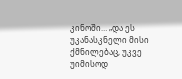კინოში… „და ეს უკანასკნელი მისი ქმნილებაც, უკვე უიმისოდ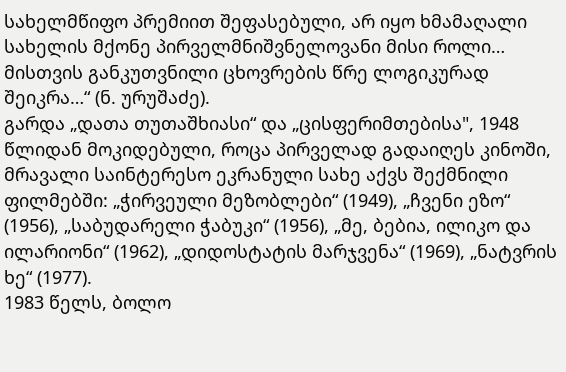სახელმწიფო პრემიით შეფასებული, არ იყო ხმამაღალი სახელის მქონე პირველმნიშვნელოვანი მისი როლი… მისთვის განკუთვნილი ცხოვრების წრე ლოგიკურად შეიკრა…“ (ნ. ურუშაძე).
გარდა „დათა თუთაშხიასი“ და „ცისფერიმთებისა", 1948 წლიდან მოკიდებული, როცა პირველად გადაიღეს კინოში, მრავალი საინტერესო ეკრანული სახე აქვს შექმნილი ფილმებში: „ჭირვეული მეზობლები“ (1949), „ჩვენი ეზო“ (1956), „საბუდარელი ჭაბუკი“ (1956), „მე, ბებია, ილიკო და ილარიონი“ (1962), „დიდოსტატის მარჯვენა“ (1969), „ნატვრის ხე“ (1977).
1983 წელს, ბოლო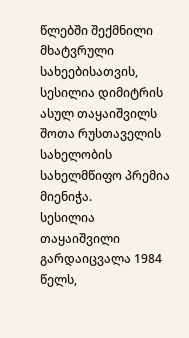წლებში შექმნილი მხატვრული სახეებისათვის, სესილია დიმიტრის ასულ თაყაიშვილს შოთა რუსთაველის სახელობის სახელმწიფო პრემია მიენიჭა.
სესილია თაყაიშვილი გარდაიცვალა 1984 წელს,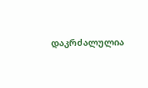დაკრძალულია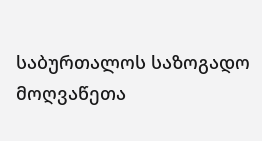საბურთალოს საზოგადო მოღვაწეთა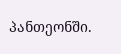პანთეონში.